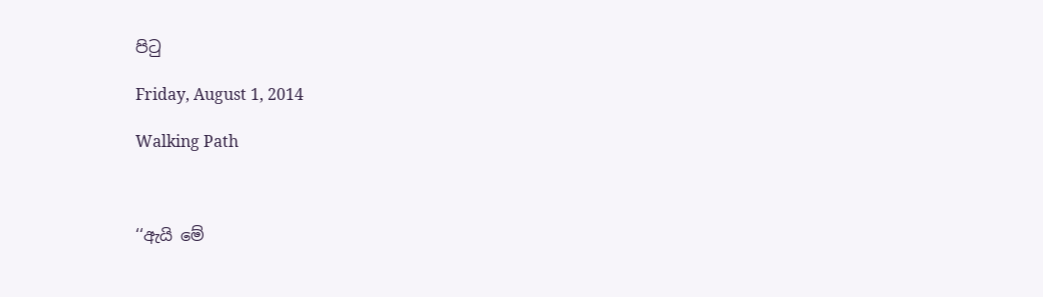පිටු

Friday, August 1, 2014

Walking Path



‘‘ඇයි මේ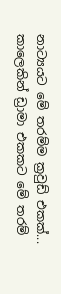නාට්‍යයට මේ තරම්ම ක්‍රවුඩ් එකක්... කාලෙකින් ඩ්‍රාමා එකකට මේ තරම්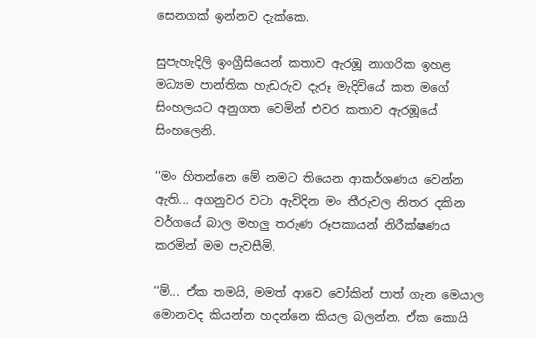සෙනගක් ඉන්නව දැක්කෙ.

සුපැහැදිලි ඉංග්‍රීසියෙන් කතාව ඇරඹූ නාගරික ඉහළ මධ්‍යම පාන්තික හැඩරුව දැරූ මැදිවියේ කත මගේ සිංහලයට අනුගත වෙමින් එවර කතාව ඇරඹූයේ සිංහලෙනි.

‘‘මං හිතන්නෙ මේ නමට තියෙන ආකර්ශණය වෙන්න ඇති... අගනුවර වටා ඇවිදින මං තීරුවල නිතර දකින වර්ගයේ බාල මහලු තරුණ රූපකායන් නිරීක්ෂණය කරමින් මම පැවසීමි.

‘‘ම්... ඒක තමයි, මමත් ආවෙ වෝකින් පාත් ගැන මෙයාල මොනවද කියන්න හදන්නෙ කියල බලන්න. ඒක කොයි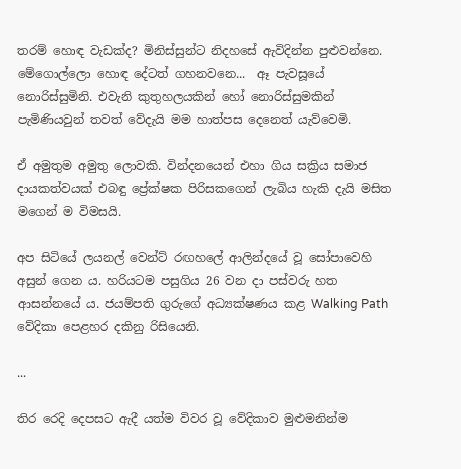තරම් හොඳ වැඩක්ද? මිනිස්සුන්ට නිදහසේ ඇවිදින්න පුළුවන්නෙ. මේගොල්ලො හොඳ දේටත් ගහනවනෙ...  ඈ පැවසූයේ නොරිස්සුමිනි. එවැනි කුතුහලයකින් හෝ නොරිස්සුමකින් පැමිණියවුන් තවත් වේදැයි මම හාත්පස දෙනෙත් යැව්වෙමි.

ඒ අමුතුම අමුතු ලොවකි. වින්දනයෙන් එහා ගිය සක්‍රිය සමාජ දායකත්වයක් එබඳු ප්‍රේක්ෂක පිරිසකගෙන් ලැබිය හැකි දැයි මසිත මගෙන් ම විමසයි.

අප සිටියේ ලයනල් වෙන්ට් රඟහලේ ආලින්දයේ වූ සෝපාවෙහි අසුන් ගෙන ය. හරියටම පසුගිය 26 වන දා පස්වරු හත ආසන්නයේ ය. ජයම්පති ගුරුගේ අධ්‍යක්ෂණය කළ Walking Path වේදිකා පෙළහර දකිනු රිසියෙනි.

...

තිර රෙදි දෙපසට ඇදී යත්ම විවර වූ වේදිකාව මුළුමනින්ම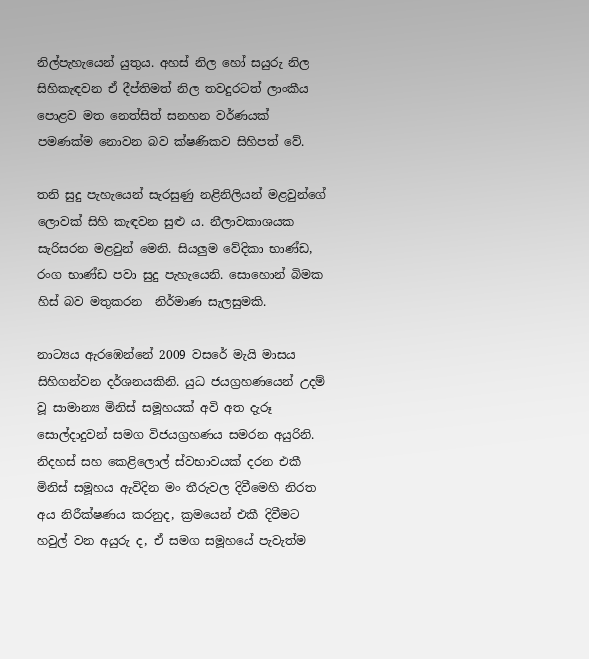නිල්පැහැයෙන් යුතුය. අහස් නිල හෝ සයුරු නිල සිහිකැඳවන ඒ දීප්තිමත් නිල තවදුරටත් ලාංකීය පොළව මත නෙත්සිත් සනහන වර්ණයක් පමණක්ම නොවන බව ක්ෂණිකව සිහිපත් වේ.

තනි සුදු පැහැයෙන් සැරසුණු නළිනිලියන් මළවුන්ගේ ලොවක් සිහි කැඳවන සුළු ය. නීලාවකාශයක සැරිසරන මළවුන් මෙනි. සියලුම වේදිකා භාණ්ඩ, රංග භාණ්ඩ පවා සුදු පැහැයෙනි. සොහොන් බිමක හිස් බව මතුකරන  නිර්මාණ සැලසුමකි.

නාට්‍යය ඇරඹෙන්නේ 2009 වසරේ මැයි මාසය සිහිගන්වන දර්ශනයකිනි. යුධ ජයග්‍රහණයෙන් උදම් වූ සාමාන්‍ය මිනිස් සමූහයක් අවි අත දැරූ සොල්දාදුවන් සමග විජයග්‍රහණය සමරන අයුරිනි. නිදහස් සහ කෙළිලොල් ස්වභාවයක් දරන එකී මිනිස් සමූහය ඇවිදින මං තීරුවල දිවීමෙහි නිරත අය නිරීක්ෂණය කරනුද, ක්‍රමයෙන් එකී දිවීමට හවුල් වන අයුරු ද, ඒ සමග සමූහයේ පැවැත්ම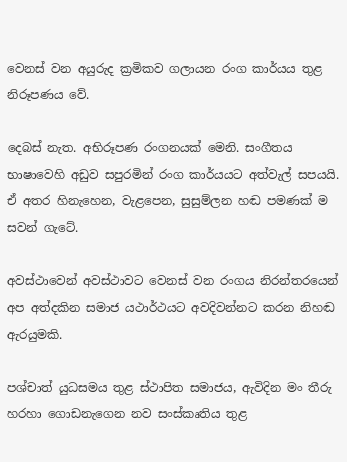වෙනස් වන අයුරුද ක්‍රමිකව ගලායන රංග කාර්යය තුළ නිරූපණය වේ.

දෙබස් නැත. අභිරූපණ රංගනයක් මෙනි. සංගීතය භාෂාවෙහි අඩුව සපුරමින් රංග කාර්යයට අත්වැල් සපයයි. ඒ අතර හිනැහෙන, වැළපෙන, සුසුම්ලන හඬ පමණක් ම සවන් ගැටේ.

අවස්ථාවෙන් අවස්ථාවට වෙනස් වන රංගය නිරන්තරයෙන් අප අත්දකින සමාජ යථාර්ථයට අවදිවන්නට කරන නිහඬ ඇරයුමකි.

පශ්චාත් යුධසමය තුළ ස්ථාපිත සමාජය, ඇවිදින මං තීරු හරහා ගොඩනැගෙන නව සංස්කෘතිය තුළ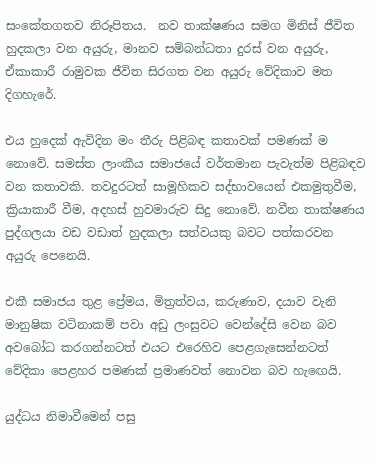සංකේතගතව නිරූපිතය.  නව තාක්ෂණය සමග මිනිස් ජීවිත හුදකලා වන අයුරු, මානව සම්බන්ධතා දුරස් වන අයුරු, ඒකාකාරී රාමුවක ජීවිත සිරගත වන අයුරු වේදිකාව මත දිගහැරේ.

එය හුදෙක් ඇවිදින මං තීරු පිළිබඳ කතාවක් පමණක් ම නොවේ. සමස්ත ලාංකීය සමාජයේ වර්තමාන පැවැත්ම පිළිබඳව වන කතාවකි. තවදුරටත් සාමූහිකව සද්භාවයෙන් එකමුතුවීම, ක්‍රියාකාරී වීම, අදහස් හුවමාරුව සිදු නොවේ. නවීන තාක්ෂණය පුද්ගලයා වඩ වඩාත් හුදකලා සත්වයකු බවට පත්කරවන අයුරු පෙනෙයි.

එකී සමාජය තුළ ප්‍රේමය, මිත්‍රත්වය, කරුණාව, දයාව වැනි මානුෂික වටිනාකම් පවා අඩු ලංසුවට වෙන්දේසි වෙන බව අවබෝධ කරගන්නටත් එයට එරෙහිව පෙළගැසෙන්නටත් වේදිකා පෙළහර පමණක් ප්‍රමාණවත් නොවන බව හැඟෙයි.

යුද්ධය නිමාවීමෙන් පසු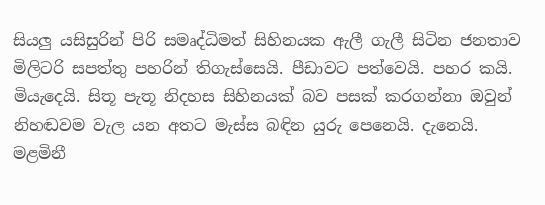සියලු යසිසුරින් පිරි සමෘද්ධිමත් සිහිනයක ඇලී ගැලී සිටින ජනතාව මිලිටරි සපත්තු පහරින් තිගැස්සෙයි. පීඩාවට පත්වෙයි. පහර කයි. මියැදෙයි. සිතූ පැතූ නිදහස සිහිනයක් බව පසක් කරගන්නා ඔවුන් නිහඬවම වැල යන අතට මැස්ස බඳින යුරු පෙනෙයි. දැනෙයි. මළමිනී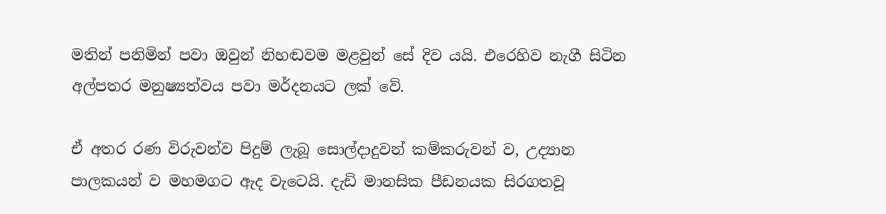මතින් පනිමින් පවා ඔවුන් නිහඬවම මළවුන් සේ දිව යයි. එරෙහිව නැගී සිටින අල්පතර මනුෂ්‍යත්වය පවා මර්දනයට ලක් වේ.

ඒ අතර රණ විරුවන්ව පිදුම් ලැබූ සොල්දාදුවන් කම්කරුවන් ව, උද්‍යාන පාලකයන් ව මහමගට ඇද වැටෙයි. දැඩි මානසික පීඩනයක සිරගතවූ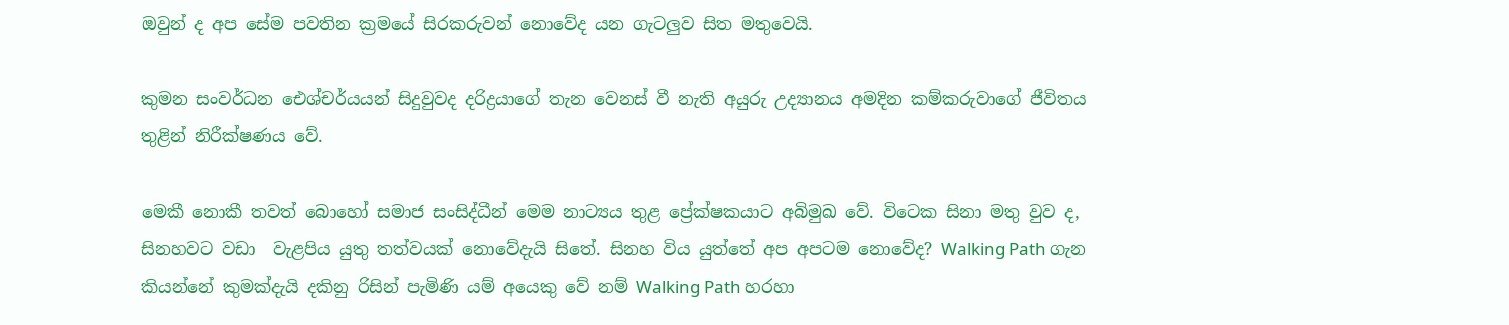ඔවුන් ද අප සේම පවතින ක්‍රමයේ සිරකරුවන් නොවේද යන ගැටලුව සිත මතුවෙයි.

කුමන සංවර්ධන ඓශ්චර්යයන් සිදුවුවද දරිද්‍රයාගේ තැන වෙනස් වී නැති අයුරු උද්‍යානය අමදින කම්කරුවාගේ ජීවිතය තුළින් නිරීක්ෂණය වේ.

මෙකී නොකී තවත් බොහෝ සමාජ සංසිද්ධීන් මෙම නාට්‍යය තුළ ප්‍රේක්ෂකයාට අබිමුඛ වේ. විටෙක සිනා මතු වුව ද, සිනහවට වඩා  වැළපිය යුතු තත්වයක් නොවේදැයි සිතේ. සිනහ විය යුත්තේ අප අපටම නොවේද? Walking Path ගැන කියන්නේ කුමක්දැයි දකිනු රිසින් පැමිණි යම් අයෙකු වේ නම් Walking Path හරහා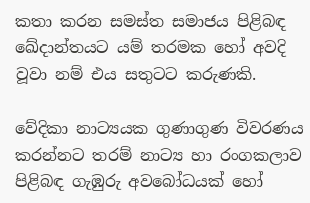කතා කරන සමස්ත සමාජය පිළිබඳ ඛේදාන්තයට යම් තරමක හෝ අවදි වූවා නම් එය සතුටට කරුණකි.

වේදිකා නාට්‍යයක ගුණාගුණ විවරණය කරන්නට තරම් නාට්‍ය හා රංගකලාව පිළිබඳ ගැඹුරු අවබෝධයක් හෝ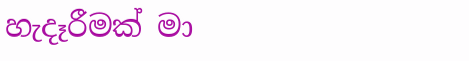හැදෑරීමක් මා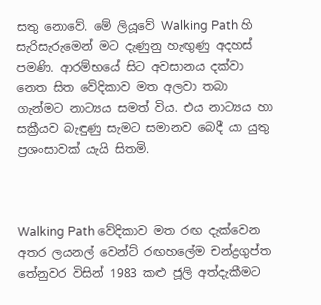සතු නොවේ. මේ ලියූවේ Walking Path හි සැරිසැරුමෙන් මට දැණුනු හැඟුණු අදහස් පමණි. ආරම්භයේ සිට අවසානය දක්වා නෙත සිත වේදිකාව මත අලවා තබා ගැන්මට නාට්‍යය සමත් විය. එය නාට්‍යය හා සක්‍රීයව බැඳුණු සැමට සමානව බෙදී යා යුතු ප්‍රශංසාවක් යැයි සිතමි.



Walking Path වේදිකාව මත රඟ දැක්වෙන අතර ලයනල් වෙන්ට් රඟහලේම චන්ද්‍රගුප්ත තේනුවර විසින් 1983 කළු ජූලි අත්දැකීමට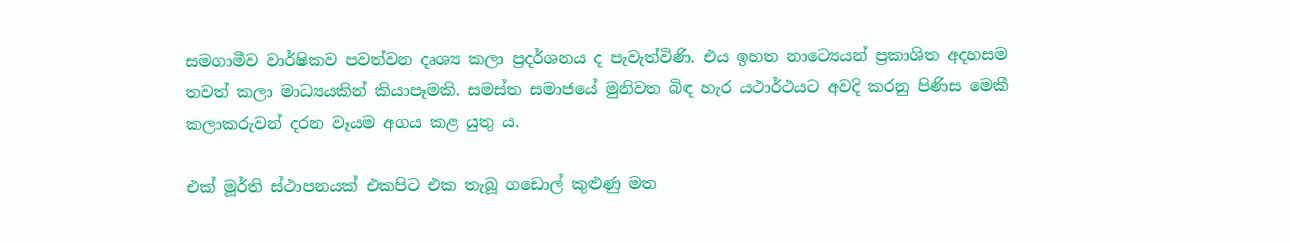සමගාමීව වාර්ෂිකව පවත්වන දෘශ්‍ය කලා ප්‍රදර්ශනය ද පැවැත්විණි. එය ඉහත නාට්‍යෙයන් ප්‍රකාශිත අදහසම තවත් කලා මාධ්‍යයකින් කියාපෑමකි. සමස්ත සමාජයේ මුනිවත බිඳ හැර යථාර්ථයට අවදි කරනු පිණිස මෙකී කලාකරුවන් දරන වෑයම අගය කළ යුතු ය.

එක් මූර්ති ස්ථාපනයක් එකපිට එක තැබූ ගඩොල් කුළුණු මත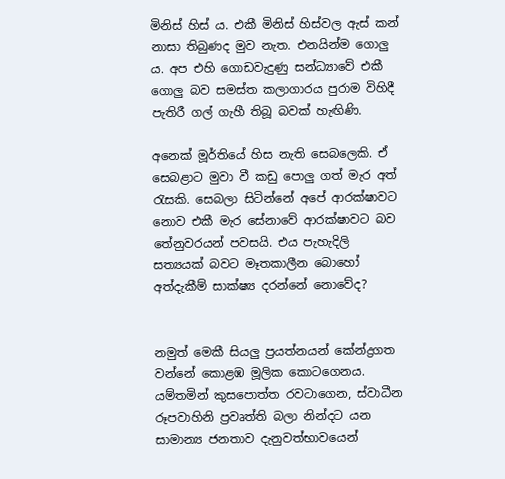මිනිස් හිස් ය. එකී මිනිස් හිස්වල ඇස් කන් නාසා තිබුණද මුව නැත. එනයින්ම ගොලු ය. අප එහි ගොඩවැදුණු සන්ධ්‍යාවේ එකී ගොලු බව සමස්ත කලාගාරය පුරාම විහිදී පැතිරී ගල් ගැහී තිබූ බවක් හැඟිණි.

අනෙක් මූර්තියේ හිස නැති සෙබලෙකි. ඒ සෙබළාට මුවා වී කඩු පොලු ගත් මැර අත් රැසකි. සෙබලා සිටින්නේ අපේ ආරක්ෂාවට නොව එකී මැර සේනාවේ ආරක්ෂාවට බව තේනුවරයන් පවසයි. එය පැහැදිලි සත්‍යයක් බවට මෑතකාලීන බොහෝ අත්දැකීම් සාක්ෂ්‍ය දරන්නේ නොවේද?


නමුත් මෙකී සියලු ප්‍රයත්නයන් කේන්ද්‍රගත වන්නේ කොළඹ මූලික කොටගෙනය. යම්තමින් කුසපොත්ත රවටාගෙන, ස්වාධීන රූපවාහිනි ප්‍රවෘත්ති බලා නින්දට යන සාමාන්‍ය ජනතාව දැනුවත්භාවයෙන්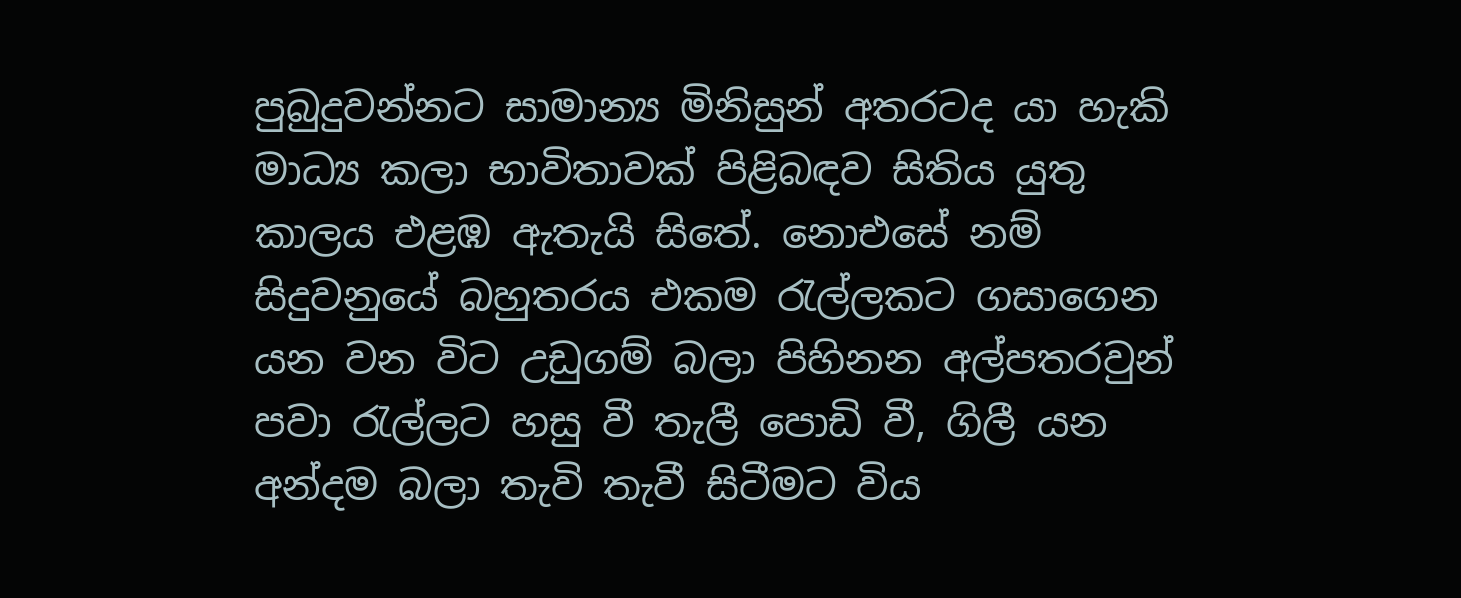පුබුදුවන්නට සාමාන්‍ය මිනිසුන් අතරටද යා හැකි මාධ්‍ය කලා භාවිතාවක් පිළිබඳව සිතිය යුතු කාලය එළඹ ඇතැයි සිතේ. නොඑසේ නම් සිදුවනුයේ බහුතරය එකම රැල්ලකට ගසාගෙන යන වන විට උඩුගම් බලා පිහිනන අල්පතරවුන් පවා රැල්ලට හසු වී තැලී පොඩි වී, ගිලී යන අන්දම බලා තැවි තැවී සිටීමට විය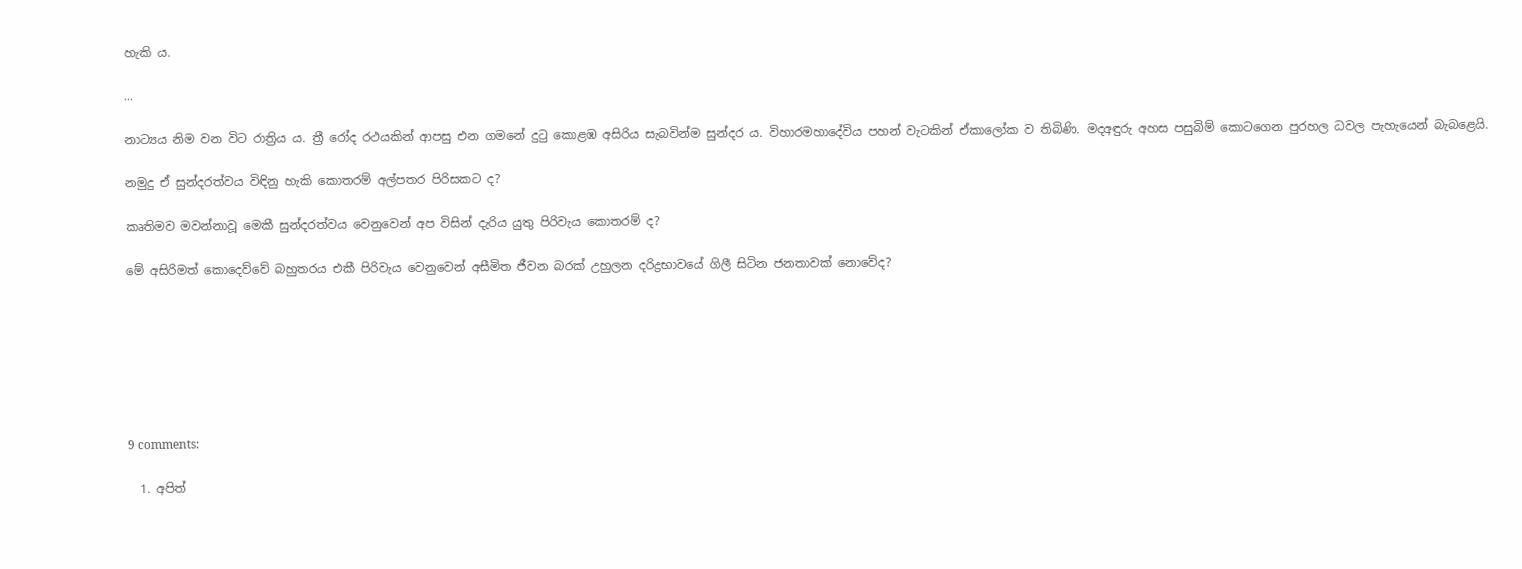හැකි ය.

...

නාට්‍යය නිම වන විට රාත්‍රිය ය. ත්‍රී රෝද රථයකින් ආපසු එන ගමනේ දුටු කොළඹ අසිරිය සැබවින්ම සුන්දර ය. විහාරමහාදේවිය පහන් වැටකින් ඒකාලෝක ව තිබිණි. මදඅඳුරු අහස පසුබිම් කොටගෙන පුරහල ධවල පැහැයෙන් බැබළෙයි.

නමුදු ඒ සුන්දරත්වය විඳිනු හැකි කොතරම් අල්පතර පිරිසකට ද?

කෘතිමව මවන්නාවූ මෙකී සුන්දරත්වය වෙනුවෙන් අප විසින් දැරිය යුතු පිරිවැය කොතරම් ද?

මේ අසිරිමත් කොදෙව්වේ බහුතරය එකී පිරිවැය වෙනුවෙන් අසීමිත ජීවන බරක් උහුලන දරිද්‍රභාවයේ ගිලී සිටින ජනතාවක් නොවේද?







9 comments:

  1. අපිත්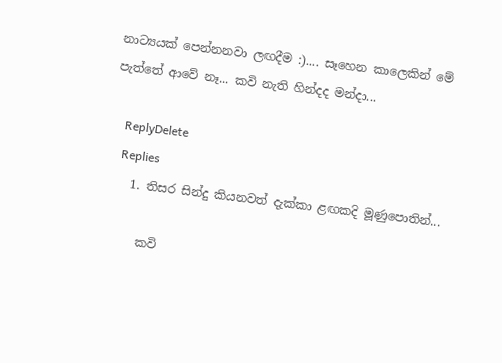නාට්‍යයක් පෙන්නනවා ලඟදීම :).... සෑහෙන කාලෙකින් මේ පැත්තේ ආවේ නෑ... කවි නැති හින්දද මන්දා...

    ReplyDelete
    Replies
    1. තිසර සින්දු කියනවත් දැක්කා ළඟකදි මූණුපොතින්...

      කවි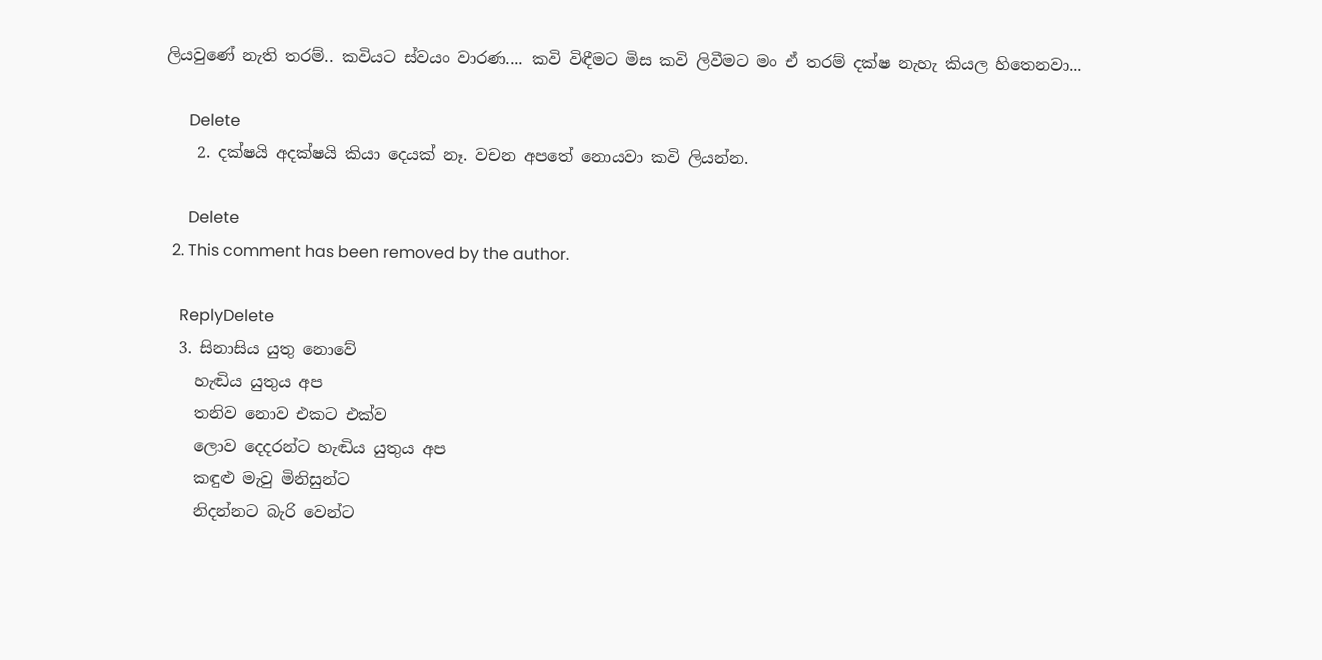ලියවුණේ නැති තරම්.. කවියට ස්වයං වාරණ.... කවි විඳීමට මිස කවි ලිවීමට මං ඒ තරම් දක්ෂ නැහැ කියල හිතෙනවා...

      Delete
    2. දක්ෂයි අදක්ෂයි කියා දෙයක් නෑ. වචන අපතේ නොයවා කවි ලියන්න.

      Delete
  2. This comment has been removed by the author.

    ReplyDelete
  3. සිනාසිය යුතු නොවේ
    හැඬිය යුතුය අප
    තනිව නොව එකට එක්ව
    ලොව දෙදරන්ට හැඬිය යුතුය අප
    කඳුළු මැවු මිනිසුන්ට
    නිදන්නට බැරි වෙන්ට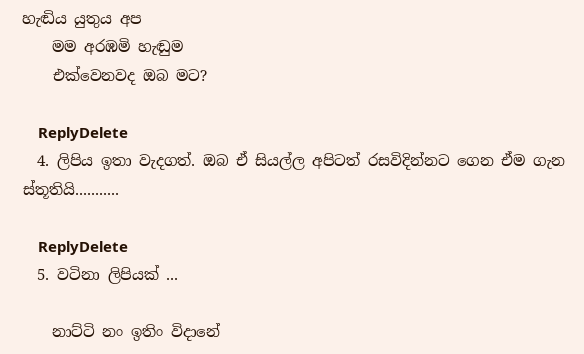හැඬිය යුතුය අප
    මම අරඹමි හැඬුම
    එක්වෙනවද ඔබ මට?

    ReplyDelete
  4. ලිපිය ඉතා වැදගත්. ඔබ ඒ සියල්ල අපිටත් රසවිදින්නට ගෙන ඒම ගැන ස්තූතියි...........

    ReplyDelete
  5. වටිනා ලිපියක් ...

    නාට්ටි නං ඉතිං විදානේ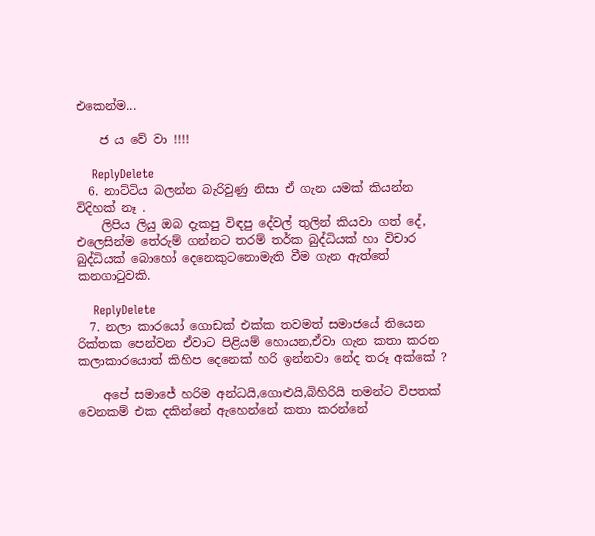එකෙන්ම...

    ජ ය වේ වා !!!!

    ReplyDelete
  6. නාට්ටිය බලන්න බැරිවුණු නිසා ඒ ගැන යමක් කියන්න විදිහක් නෑ .
    ලිපිය ලියු ඔබ දැකපු විඳපු දේවල් තුලින් කියවා ගත් දේ, එලෙසින්ම තේරුම් ගන්නට තරම් තර්ක බුද්ධියක් හා විචාර බුද්ධියක් බොහෝ දෙනෙකුටනොමැති වීම ගැන ඇත්තේ කනගාටුවකි.

    ReplyDelete
  7. නලා කාරයෝ ගොඩක් එක්ක තවමත් සමාජයේ තියෙන රික්තක පෙන්වන ඒවාට පිළියම් හොයන,ඒවා ගැන කතා කරන කලාකාරයොත් කිහිප දෙනෙක් හරි ඉන්නවා නේද තරූ අක්කේ ?

    අපේ සමාජේ හරිම අන්ධයි,ගොළුයි,බිහිරියි තමන්ට විපතක් වෙනකම් එක දකින්නේ ඇහෙන්නේ කතා කරන්නේ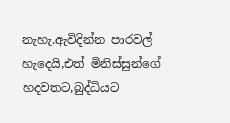නැහැ.ඇවිදින්න පාරවල් හැදෙයි,එත් මිනිස්සුන්ගේ හදවතට,බුද්ධියට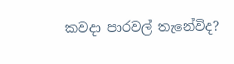කවදා පාරවල් තැනේවිද?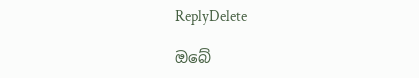ReplyDelete

ඔබේ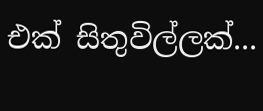එක් සිතුවිල්ලක්...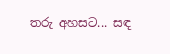තරු අහසට... සඳ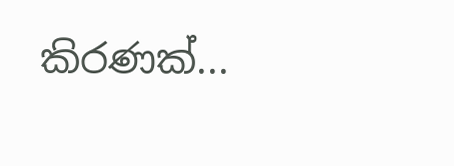කිරණක්...